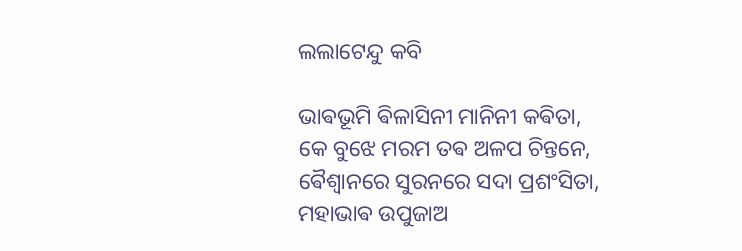ଲଲାଟେନ୍ଦୁ କବି

ଭାଵଭୂମି ଵିଳାସିନୀ ମାନିନୀ କଵିତା,
କେ ବୁଝେ ମରମ ତଵ ଅଳପ ଚିନ୍ତନେ,
ଵୈଶ୍ଵାନରେ ସୁରନରେ ସଦା ପ୍ରଶଂସିତା,
ମହାଭାଵ ଉପୁଜାଅ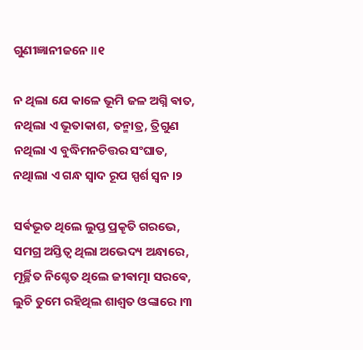ଗୁଣୀଜ୍ଞାନୀଜନେ ॥୧

ନ ଥିଲା ଯେ କାଳେ ଭୂମି ଜଳ ଅଗ୍ନି ଵାତ,
ନଥିଲା ଏ ଭୂତାକାଶ, ତନ୍ମାତ୍ର, ତ୍ରିଗୁଣ
ନଥିଲା ଏ ବୁଦ୍ଧିମନଚିତ୍ତର ସଂଘାତ,
ନଥାିଲା ଏ ଗନ୍ଧ ସ୍ୱାଦ ରୂପ ସ୍ପର୍ଶ ସ୍ଵନ ।୨

ସର୍ଵଭୂତ ଥିଲେ ଲୁପ୍ତ ପ୍ରକୄତି ଗରଭେ,
ସମଗ୍ର ଅସ୍ତିତ୍ୱ ଥିଲା ଅଭେଦ୍ୟ ଅନ୍ଧାରେ,
ମୂର୍ଚ୍ଛିତ ନିଶ୍ଚେତ ଥିଲେ ଜୀଵାତ୍ମା ସରଵେ,
ଲୁଚି ତୁମେ ରହିଥିଲ ଶାଶ୍ୱତ ଓଙ୍କାରେ ।୩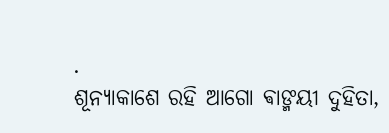.
ଶୂନ୍ୟାକାଶେ ରହି ଆଗୋ ଵାଙ୍ମୟୀ ଦୁହିତା,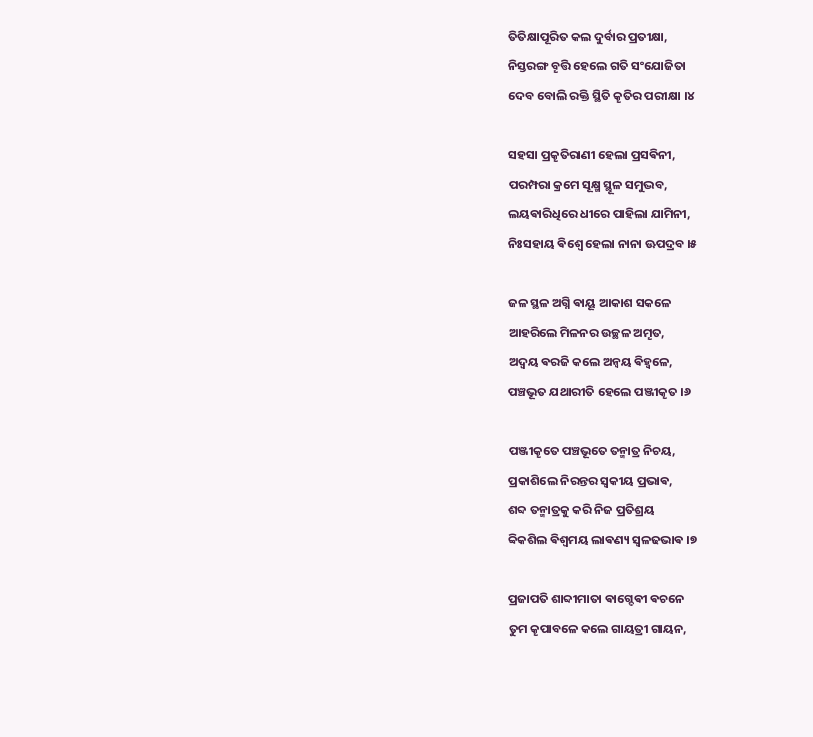ତିତିକ୍ଷାପୂରିତ କଲ ଦୁର୍ବାର ପ୍ରତୀକ୍ଷା,
ନିସ୍ତରଙ୍ଗ ବୄତ୍ତି ହେଲେ ଗତି ସଂଯୋଜିତା
ଦେବ ବୋଲି ରକ୍ତି ସ୍ଥିତି କୄତିର ପରୀକ୍ଷା ।୪

ସହସା ପ୍ରକୄତିରାଣୀ ହେଲା ପ୍ରସଵିନୀ,
ପରମ୍ପରା କ୍ରମେ ସୂକ୍ଷ୍ମ ସ୍ଥୂଳ ସମୁଦ୍ଭବ,
ଲୟଵାରିଧିରେ ଧୀରେ ପାହିଲା ଯାମିନୀ,
ନିଃସହାୟ ଵିଶ୍ବେ ହେଲା ନାନା ଊପଦ୍ରବ ।୫

ଜଳ ସ୍ଥଳ ଅଗ୍ନି ଵାୟୂ ଆକାଶ ସକଳେ
ଆହରିଲେ ମିଳନର ଉଚ୍ଛଳ ଅମୄତ,
ଅଦ୍ଵୟ ଵରଜି କଲେ ଅନ୍ଵୟ ଵିହ୍ଵଳେ,
ପଞ୍ଚଭୂତ ଯଥାରୀତି ହେଲେ ପଞ୍ଜୀକୄତ ।୬

ପଞ୍ଜୀକୄତେ ପଞ୍ଚଭୂତେ ତନ୍ମାତ୍ର ନିଚୟ,
ପ୍ରକାଶିଲେ ନିରନ୍ତର ସ୍ଵକୀୟ ପ୍ରଭାଵ,
ଶବ୍ଦ ତନ୍ମାତ୍ରକୁ କରି ନିଜ ପ୍ରତିଶ୍ରୟ
ବ୍ଵିକଶିଲ ଵିଶ୍ବମୟ ଲାଵଣ୍ୟ ସ୍ୱଳଢଭାଵ ।୭

ପ୍ରଜାପତି ଶାବ୍ଦୀମାତା ଵାଗ୍ଦେଵୀ ଵଚନେ
ତୁମ କୄପାବଳେ କଲେ ଗାୟତ୍ରୀ ଗାୟନ,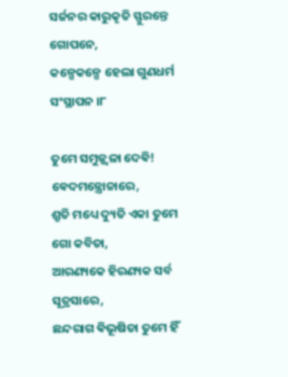ସର୍ଜନର କାରୁକୄତି ସ୍ଫୁରନ୍ତେ ଗୋପନେ,
କଳ୍ପେକଳ୍ପେ ହେଲା ଗୁଣଧର୍ମ ସଂସ୍ଥାପନ ।୮

ତୁମେ ସମୁଜ୍ଜ୍ୱଳା ଦେଵି! ଵେଦମନ୍ତ୍ରୋଚ୍ଚାରେ,
ଶ୍ରୁତି ମଧ୍ୟେ ଦ୍ୟୁତି ଏକା ତୁମେ ଗୋ କବିତା,
ଆରଣ୍ୟକେ ହିରଣ୍ୟକ ସର୍ବ ସୂତ୍ରସାରେ,
ଛନ୍ଦରାଗ ଵିଭୂଷିତା ତୁମେ ହିଁ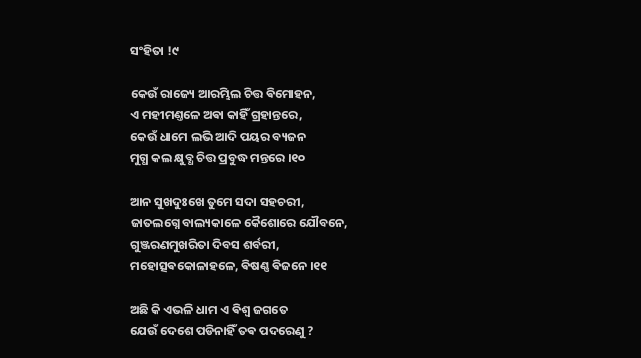ସଂହିତା !୯

କେଉଁ ରାଜ୍ୟେ ଆରମ୍ଭିଲ ଚିତ୍ତ ଵିମୋହନ,
ଏ ମହୀମଣ୍ତଳେ ଅଵା କାହିଁ ଗ୍ରହାନ୍ତରେ,
କେଉଁ ଧାମେ ଲଭି ଆଦି ପୟର ବ୍ୟଜନ
ମୁଗ୍ଧ କଲ କ୍ଷୁବ୍ଧ ଚିତ୍ତ ପ୍ରବୁଦ୍ଧ ମନ୍ତରେ ।୧୦

ଆନ ସୁଖଦୁଃଖେ ତୁମେ ସଦା ସହଚରୀ,
ଜାତଲଗ୍ନେ ବାଲ୍ୟକାଳେ କୈଶୋରେ ଯୌବନେ,
ଗୁଞ୍ଜରଣମୁଖରିତା ଦିବସ ଶର୍ବରୀ,
ମହୋତ୍ସଵକୋଳାହଳେ, ଵିଷଣ୍ଣ ଵିଜନେ ।୧୧

ଅଛି କି ଏଭଳି ଧାମ ଏ ଵିଶ୍ବ ଜଗତେ
ଯେଉଁ ଦେଶେ ପଡିନାହିଁ ତଵ ପଦରେଣୁ ?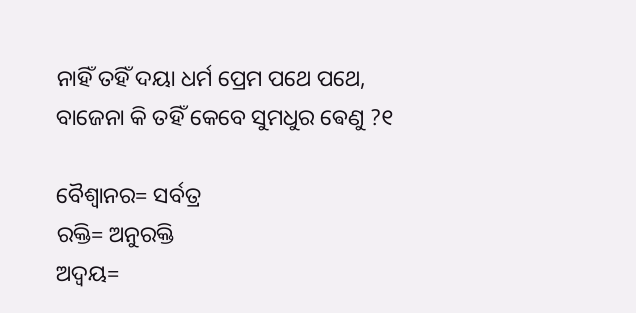ନାହିଁ ତହିଁ ଦୟା ଧର୍ମ ପ୍ରେମ ପଥେ ପଥେ,
ବାଜେନା କି ତହିଁ କେବେ ସୁମଧୁର ଵେଣୁ ?୧

ବୈଶ୍ୱାନର= ସର୍ବତ୍ର
ରକ୍ତି= ଅନୁରକ୍ତି
ଅଦ୍ବୟ=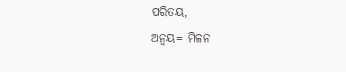ପରିତୟ,
ଅନ୍ବୟ= ମିଳନ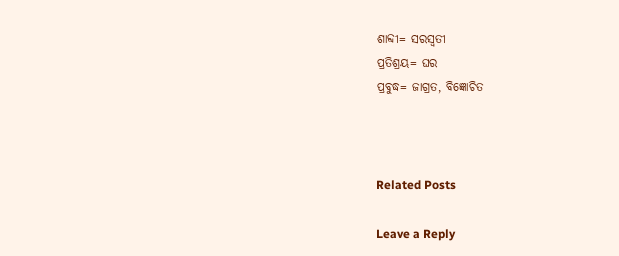ଶାବ୍ଦୀ= ସରସ୍ୱତୀ
ପ୍ରତିଶ୍ରୟ= ଘର
ପ୍ରବୁଦ୍ଧ= ଜାଗ୍ରତ, ବିଜ୍ଞୋଚିତ



Related Posts

Leave a Reply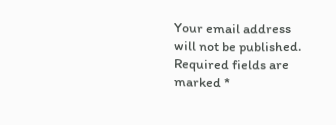Your email address will not be published. Required fields are marked *